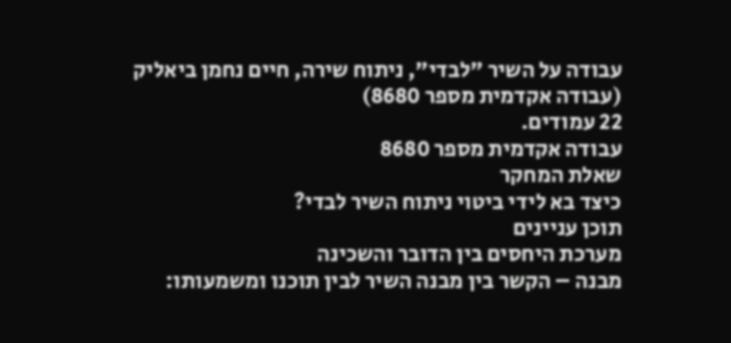עבודה על השיר "לבדי", ניתוח שירה, חיים נחמן ביאליק (עבודה אקדמית מספר 8680)
22 עמודים.
עבודה אקדמית מספר 8680
שאלת המחקר
כיצד בא לידי ביטוי ניתוח השיר לבדי?
תוכן עניינים
מערכת היחסים בין הדובר והשכינה
מבנה – הקשר בין מבנה השיר לבין תוכנו ומשמעותו: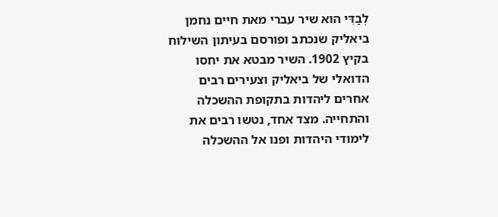לְבַדִּי הוא שיר עברי מאת חיים נחמן ביאליק שנכתב ופורסם בעיתון השילוח בקיץ 1902. השיר מבטא את יחסו הדואלי של ביאליק וצעירים רבים אחרים ליהדות בתקופת ההשכלה והתחייה. מצד אחד, נטשו רבים את לימודי היהדות ופנו אל ההשכלה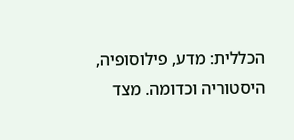הכללית: מדע, פילוסופיה, היסטוריה וכדומה. מצד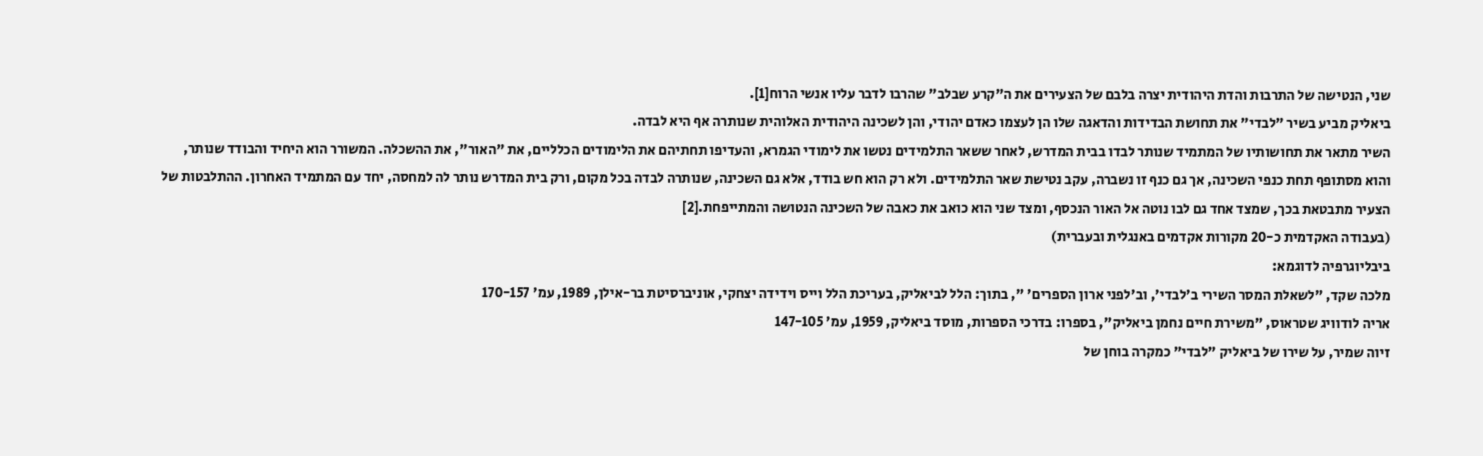שני, הנטישה של התרבות והדת היהודית יצרה בלבם של הצעירים את ה"קרע שבלב" שהרבו לדבר עליו אנשי הרוח[1].
ביאליק מביע בשיר "לבדי" את תחושת הבדידות והדאגה שלו הן לעצמו כאדם יהודי, והן לשכינה היהודית האלוהית שנותרה אף היא לבדה.
השיר מתאר את תחושותיו של המתמיד שנותר לבדו בבית המדרש, לאחר ששאר התלמידים נטשו את לימודי הגמרא, והעדיפו תחתיהם את הלימודים הכלליים, את "האור", את ההשכלה. המשורר הוא היחיד והבודד שנותר, והוא מסתופף תחת כנפי השכינה, אך גם כנף זו נשברה, עקב נטישת שאר התלמידים. ולא רק הוא חש בודד, אלא גם השכינה, שנותרה לבדה בכל מקום, ורק בית המדרש נותר לה למחסה, יחד עם המתמיד האחרון. ההתלבטות של הצעיר מתבטאת בכך, שמצד אחד גם לבו נוטה אל האור הנכסף, ומצד שני הוא כואב את כאבה של השכינה הנטושה והמתייפחת.[2]
(בעבודה האקדמית כ-20 מקורות אקדמים באנגלית ובעברית)
ביבליוגרפיה לדוגמא:
מלכה שקד, "לשאלת המסר השירי ב'לבדי', וב'לפני ארון הספרים' ", בתוך: הלל לביאליק, בעריכת הלל וייס וידידה יצחקי, אוניברסיטת בר-אילן, 1989, עמ' 170-157
אריה לודוויג שטראוס, "משירת חיים נחמן ביאליק", בספרו: בדרכי הספרות, מוסד ביאליק, 1959, עמ' 147-105
זיוה שמיר, על שירו של ביאליק "לבדי" כמקרה בוחן של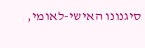סיגנונו האישי-לאומי,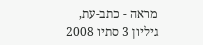מראה - כתב-עת, גיליון 3 סתיו 2008